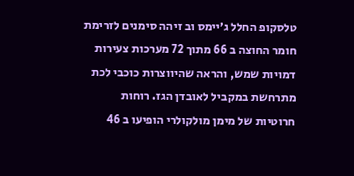טלסקופ החלל ג׳יימס וב זיהה סימנים לזרימת חומר החוצה ב 66 מתוך 72 מערכות צעירות דמויות שמש, והראה שהיווצרות כוכבי לכת מתרחשת במקביל לאובדן הגז. רוחות חרוטיות של מימן מולקולרי הופיעו ב 46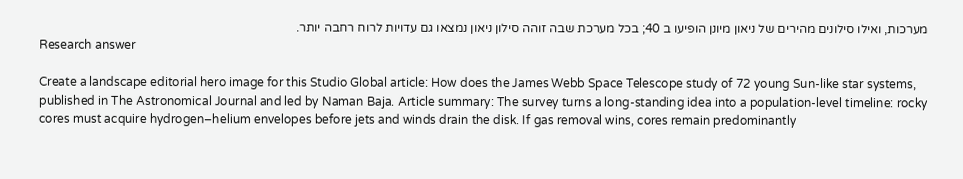מערכות, ואילו סילונים מהירים של ניאון מיונן הופיעו ב 40; בכל מערכת שבה זוהה סילון ניאון נמצאו גם עדויות לרוח רחבה יותר.
Research answer

Create a landscape editorial hero image for this Studio Global article: How does the James Webb Space Telescope study of 72 young Sun-like star systems, published in The Astronomical Journal and led by Naman Baja. Article summary: The survey turns a long-standing idea into a population-level timeline: rocky cores must acquire hydrogen–helium envelopes before jets and winds drain the disk. If gas removal wins, cores remain predominantly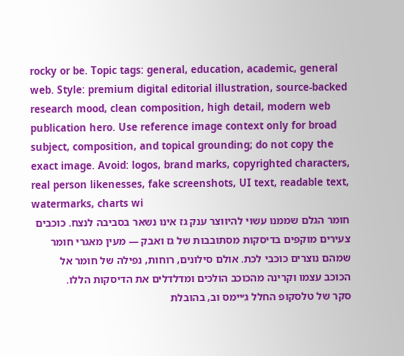rocky or be. Topic tags: general, education, academic, general web. Style: premium digital editorial illustration, source-backed research mood, clean composition, high detail, modern web publication hero. Use reference image context only for broad subject, composition, and topical grounding; do not copy the exact image. Avoid: logos, brand marks, copyrighted characters, real person likenesses, fake screenshots, UI text, readable text, watermarks, charts wi
חומר הגלם שממנו עשוי להיווצר ענק גז אינו נשאר בסביבה לנצח. כוכבים צעירים מוקפים בדיסקות מסתובבות של גז ואבק — מעין מאגרי חומר שמהם נוצרים כוכבי לכת. אולם סילונים, רוחות, נפילה של חומר אל הכוכב עצמו וקרינה מהכוכב הולכים ומדלדלים את הדיסקות הללו.
סקר של טלסקופ החלל ג׳יימס וב, בהובלת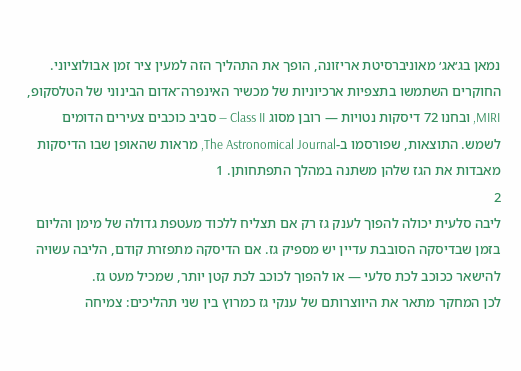נמאן בג׳אג׳ מאוניברסיטת אריזונה, הופך את התהליך הזה למעין ציר זמן אבולוציוני. החוקרים השתמשו בתצפיות ארכיוניות של מכשיר האינפרה־אדום הבינוני של הטלסקופ, MIRI, ובחנו 72 דיסקות נטויות — רובן מסוג Class II — סביב כוכבים צעירים הדומים לשמש. התוצאות, שפורסמו ב-The Astronomical Journal, מראות שהאופן שבו הדיסקות מאבדות את הגז שלהן משתנה במהלך התפתחותן. 1
2
ליבה סלעית יכולה להפוך לענק גז רק אם תצליח ללכוד מעטפת גדולה של מימן והליום בזמן שבדיסקה הסובבת עדיין יש מספיק גז. אם הדיסקה מתפזרת קודם, הליבה עשויה להישאר ככוכב לכת סלעי — או להפוך לכוכב לכת קטן יותר, שמכיל מעט גז.
לכן המחקר מתאר את היווצרותם של ענקי גז כמרוץ בין שני תהליכים: צמיחה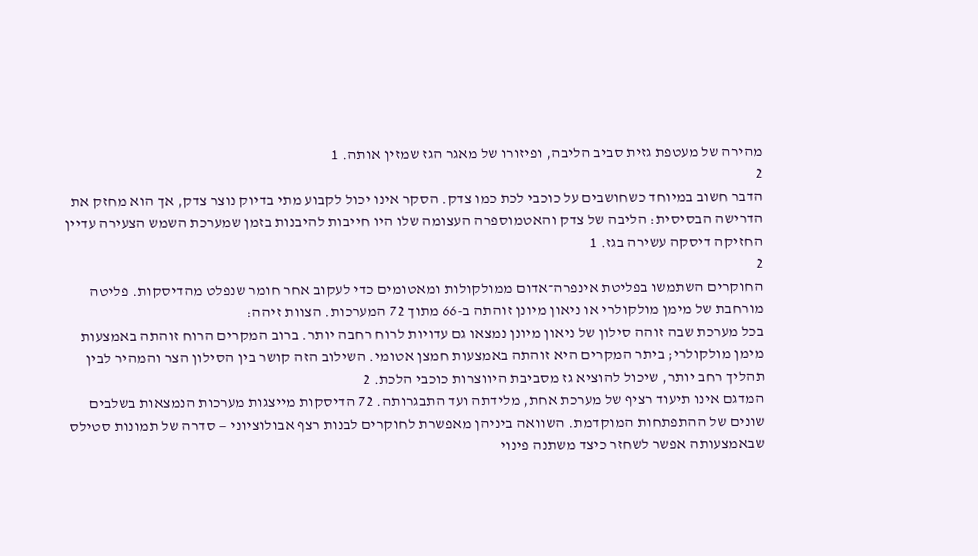מהירה של מעטפת גזית סביב הליבה, ופיזורו של מאגר הגז שמזין אותה. 1
2
הדבר חשוב במיוחד כשחושבים על כוכבי לכת כמו צדק. הסקר אינו יכול לקבוע מתי בדיוק נוצר צדק, אך הוא מחזק את הדרישה הבסיסית: הליבה של צדק והאטמוספרה העצומה שלו היו חייבות להיבנות בזמן שמערכת השמש הצעירה עדיין החזיקה דיסקה עשירה בגז. 1
2
החוקרים השתמשו בפליטת אינפרה־אדום ממולקולות ומאטומים כדי לעקוב אחר חומר שנפלט מהדיסקות. פליטה מורחבת של מימן מולקולרי או ניאון מיונן זוהתה ב-66 מתוך 72 המערכות. הצוות זיהה:
בכל מערכת שבה זוהה סילון של ניאון מיונן נמצאו גם עדויות לרוח רחבה יותר. ברוב המקרים הרוח זוהתה באמצעות מימן מולקולרי; ביתר המקרים היא זוהתה באמצעות חמצן אטומי. השילוב הזה קושר בין הסילון הצר והמהיר לבין תהליך רחב יותר, שיכול להוציא גז מסביבת היווצרות כוכבי הלכת. 2
המדגם אינו תיעוד רציף של מערכת אחת, מלידתה ועד התבגרותה. 72 הדיסקות מייצגות מערכות הנמצאות בשלבים שונים של ההתפתחות המוקדמת. השוואה ביניהן מאפשרת לחוקרים לבנות רצף אבולוציוני — סדרה של תמונות סטילס שבאמצעותה אפשר לשחזר כיצד משתנה פינוי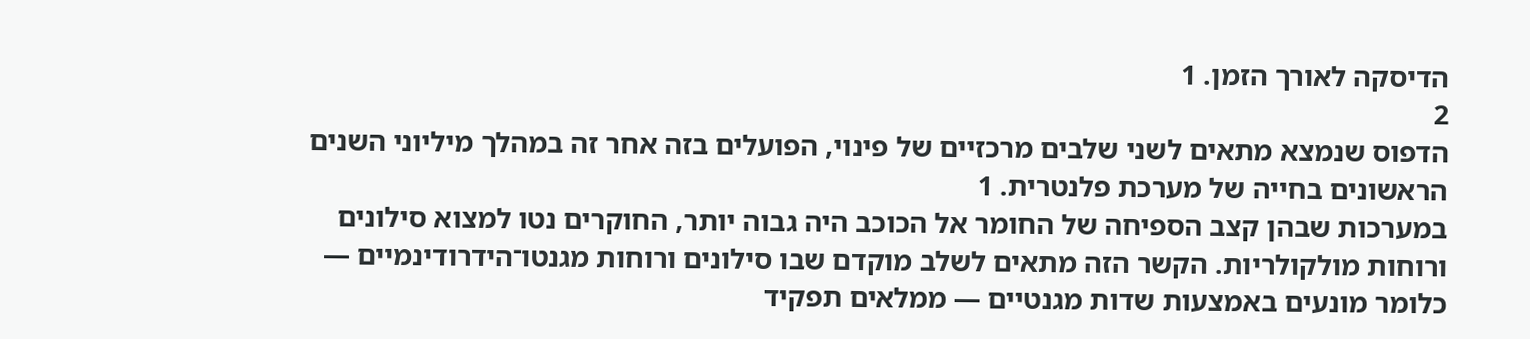הדיסקה לאורך הזמן. 1
2
הדפוס שנמצא מתאים לשני שלבים מרכזיים של פינוי, הפועלים בזה אחר זה במהלך מיליוני השנים הראשונים בחייה של מערכת פלנטרית. 1
במערכות שבהן קצב הספיחה של החומר אל הכוכב היה גבוה יותר, החוקרים נטו למצוא סילונים ורוחות מולקולריות. הקשר הזה מתאים לשלב מוקדם שבו סילונים ורוחות מגנטו־הידרודינמיים — כלומר מונעים באמצעות שדות מגנטיים — ממלאים תפקיד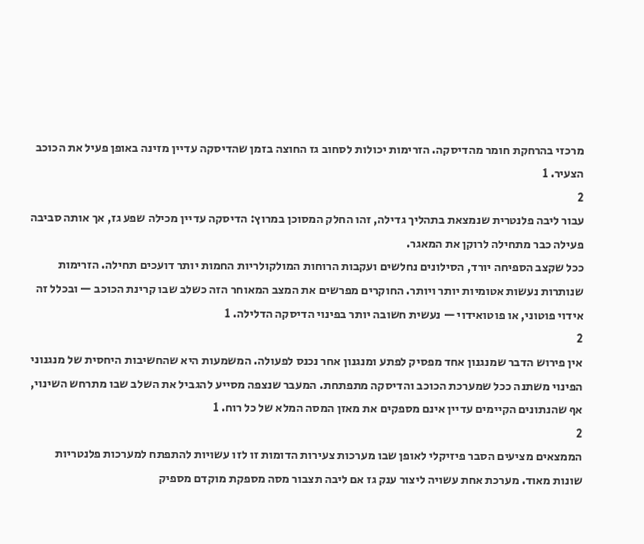מרכזי בהרחקת חומר מהדיסקה. הזרימות יכולות לסחוב גז החוצה בזמן שהדיסקה עדיין מזינה באופן פעיל את הכוכב הצעיר. 1
2
עבור ליבה פלנטרית שנמצאת בתהליך גדילה, זהו החלק המסוכן במרוץ: הדיסקה עדיין מכילה שפע גז, אך אותה סביבה פעילה כבר מתחילה לרוקן את המאגר.
ככל שקצב הספיחה יורד, הסילונים נחלשים ועקבות הרוחות המולקולריות החמות יותר דועכים תחילה. הזרימות שנותרות נעשות אטומיות יותר ויותר. החוקרים מפרשים את המצב המאוחר הזה כשלב שבו קרינת הכוכב — ובכלל זה אידוי פוטוני, או פוטואידוי — נעשית חשובה יותר בפינוי הדיסקה הדלילה. 1
2
אין פירוש הדבר שמנגנון אחד מפסיק לפתע ומנגנון אחר נכנס לפעולה. המשמעות היא שהחשיבות היחסית של מנגנוני הפינוי משתנה ככל שמערכת הכוכב והדיסקה מתפתחת. המעבר שנצפה מסייע להגביל את השלב שבו מתרחש השינוי, אף שהנתונים הקיימים עדיין אינם מספקים את מאזן המסה המלא של כל רוח. 1
2
הממצאים מציעים הסבר פיזיקלי לאופן שבו מערכות צעירות הדומות זו לזו עשויות להתפתח למערכות פלנטריות שונות מאוד. מערכת אחת עשויה ליצור ענק גז אם ליבה תצבור מסה מספקת מוקדם מספיק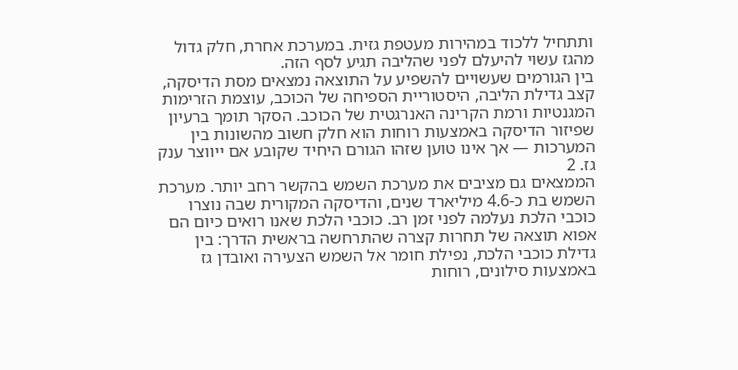ותתחיל ללכוד במהירות מעטפת גזית. במערכת אחרת, חלק גדול מהגז עשוי להיעלם לפני שהליבה תגיע לסף הזה.
בין הגורמים שעשויים להשפיע על התוצאה נמצאים מסת הדיסקה, קצב גדילת הליבה, היסטוריית הספיחה של הכוכב, עוצמת הזרימות המגנטיות ורמת הקרינה האנרגטית של הכוכב. הסקר תומך ברעיון שפיזור הדיסקה באמצעות רוחות הוא חלק חשוב מהשונות בין המערכות — אך אינו טוען שזהו הגורם היחיד שקובע אם ייווצר ענק גז. 2
הממצאים גם מציבים את מערכת השמש בהקשר רחב יותר. מערכת השמש בת כ-4.6 מיליארד שנים, והדיסקה המקורית שבה נוצרו כוכבי הלכת נעלמה לפני זמן רב. כוכבי הלכת שאנו רואים כיום הם אפוא תוצאה של תחרות קצרה שהתרחשה בראשית הדרך: בין גדילת כוכבי הלכת, נפילת חומר אל השמש הצעירה ואובדן גז באמצעות סילונים, רוחות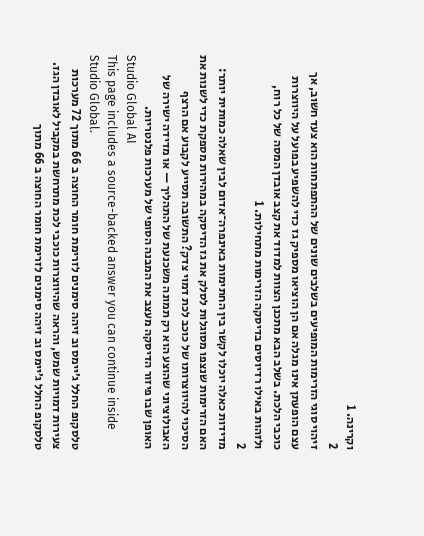וקרינה. 1
2
זיהוי סוגי הזרימות המופיעים בשלבים שונים של ההתפתחות הוא צעד חשוב, אך עצם הופעתן אינו מגלה אם הן הוציאו מספיק גז כדי להשפיע בפועל על היווצרות כוכבי הלכת. בשלב הבא מתכנן הצוות למדוד את קצב אובדן המסה של כל רוח, ולזהות באילו רדיוסים בדיסקה הזרימות מתחילות. 1
2
מדידות כאלה יוכלו לקשר בין החתימות באינפרה־אדום לבין שאלה כמותית יותר: האם הזרימות שנצפו מסוגלות לסלק את גז הדיסקה במהירות מספקת כדי לשנות את הסיכוי להיווצרותו של כוכב לכת דמוי צדק? התשובה תסייע לקבוע אם הרצף האבולוציוני שהוצע הוא רק תמונה משכנעת של התהליך — או מדידה ישירה של האופן שבו פיזור הדיסקה מעצב את המבנה הסופי של מערכות פלנטריות.
Studio Global AI
This page includes a source-backed answer you can continue inside Studio Global.
טלסקופ החלל ג׳יימס וב זיהה סימנים לזרימת חומר החוצה ב 66 מתוך 72 מערכות צעירות דמויות שמש, והראה שהיווצרות כוכבי לכת מתרחשת במקביל לאובדן הגז.
טלסקופ החלל ג׳יימס וב זיהה סימנים לזרימת חומר החוצה ב 66 מתוך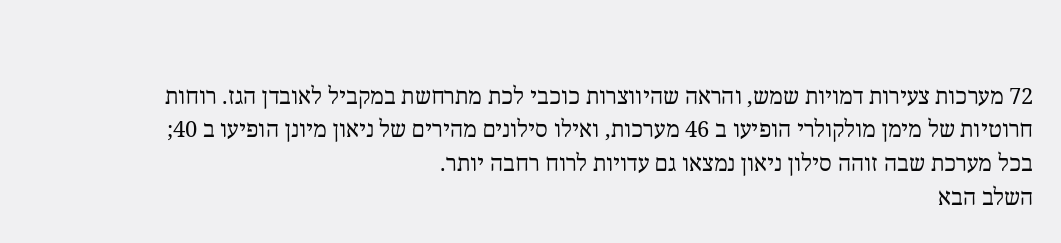72 מערכות צעירות דמויות שמש, והראה שהיווצרות כוכבי לכת מתרחשת במקביל לאובדן הגז. רוחות חרוטיות של מימן מולקולרי הופיעו ב 46 מערכות, ואילו סילונים מהירים של ניאון מיונן הופיעו ב 40; בכל מערכת שבה זוהה סילון ניאון נמצאו גם עדויות לרוח רחבה יותר.
השלב הבא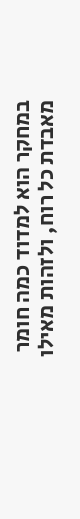במחקר הוא למדוד כמה חומר מאבדת כל רוח, ולזהות מאילו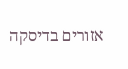אזורים בדיסקה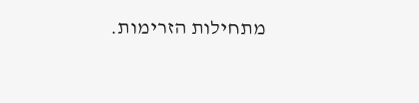מתחילות הזרימות.